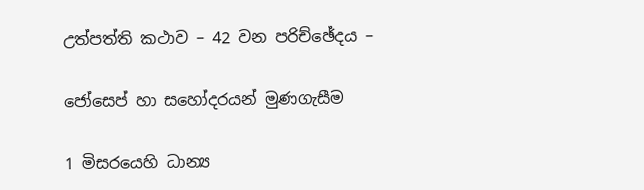උත්පත්ති කථාව – 42 වන පරිච්ඡේදය –

ජෝසෙප් හා සහෝදරයන් මුණගැසීම

1 මිසරයෙහි ධාන්‍ය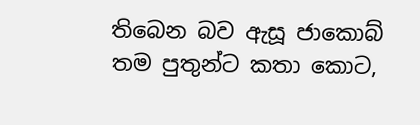තිබෙන බව ඇසූ ජාකොබ් තම පුතුන්ට කතා කොට,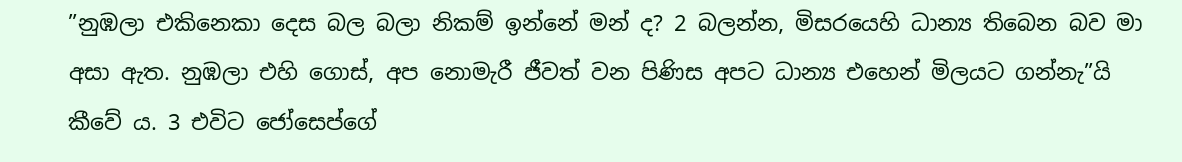”නුඹලා එකිනෙකා දෙස බල බලා නිකම් ඉන්නේ මන් ද? 2 බලන්න, මිසරයෙහි ධාන්‍ය තිබෙන බව මා අසා ඇත. නුඹලා එහි ගොස්, අප නොමැරී ජීවත් වන පිණිස අපට ධාන්‍ය එහෙන් මිලයට ගන්නැ”යි කීවේ ය. 3 එවිට ජෝසෙප්ගේ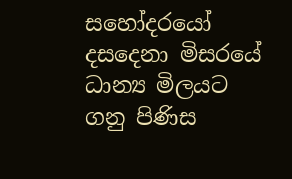සහෝදරයෝ දසදෙනා මිසරයේ ධාන්‍ය මිලයට ගනු පිණිස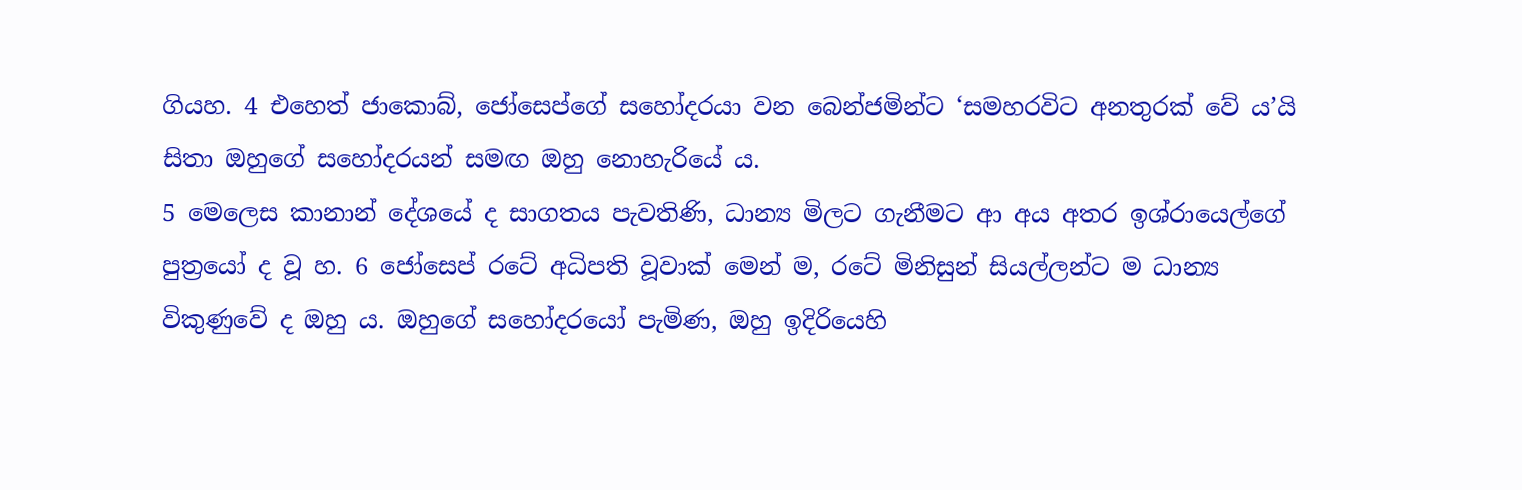ගියහ. 4 එහෙත් ජාකොබ්, ජෝසෙප්ගේ සහෝදරයා වන බෙන්ජමින්ට ‘සමහරවිට අනතුරක් වේ ය’යි සිතා ඔහුගේ සහෝදරයන් සමඟ ඔහු නොහැරියේ ය.
5 මෙලෙස කානාන් දේශයේ ද සාගතය පැවතිණි, ධාන්‍ය මිලට ගැනීමට ආ අය අතර ඉශ්රායෙල්ගේ පුත්‍රයෝ ද වූ හ. 6 ජෝසෙප් රටේ අධිපති වූවාක් මෙන් ම, රටේ මිනිසුන් සියල්ලන්ට ම ධාන්‍ය විකුණුවේ ද ඔහු ය. ඔහුගේ සහෝදරයෝ පැමිණ, ඔහු ඉදිරියෙහි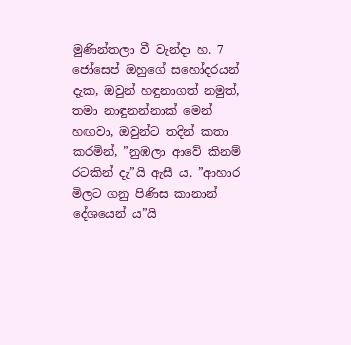මුණින්තලා වී වැන්දා හ. 7 ජෝසෙප් ඔහුගේ සහෝදරයන් දැක, ඔවුන් හඳුනාගත් නමුත්, තමා නාඳුනන්නාක් මෙන් හඟවා, ඔවුන්ට තදින් කතා කරමින්, ”නුඹලා ආවේ කිනම් රටකින් දැ”යි ඇසී ය. ”ආහාර මිලට ගනු පිණිස කානාන් දේශයෙන් ය”යි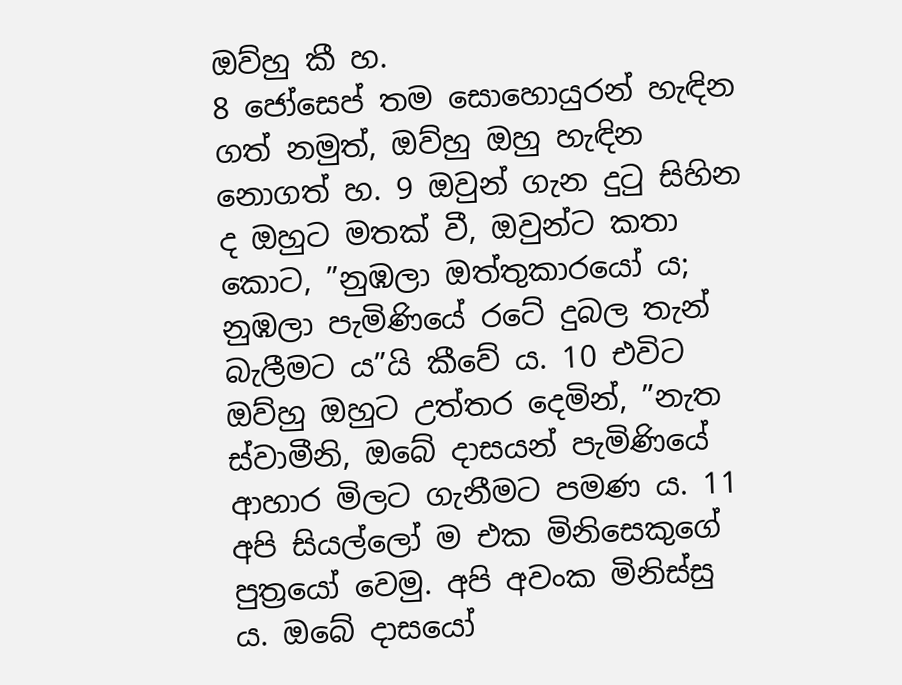ඔව්හු කී හ.
8 ජෝසෙප් තම සොහොයුරන් හැඳින ගත් නමුත්, ඔව්හු ඔහු හැඳින නොගත් හ. 9 ඔවුන් ගැන දුටු සිහින ද ඔහුට මතක් වී, ඔවුන්ට කතා කොට, ”නුඹලා ඔත්තුකාරයෝ ය; නුඹලා පැමිණියේ රටේ දුබල තැන් බැලීමට ය”යි කීවේ ය. 10 එවිට ඔව්හු ඔහුට උත්තර දෙමින්, ”නැත ස්වාමීනි, ඔබේ දාසයන් පැමිණියේ ආහාර මිලට ගැනීමට පමණ ය. 11 අපි සියල්ලෝ ම එක මිනිසෙකුගේ පුත්‍රයෝ වෙමු. අපි අවංක මිනිස්සු ය. ඔබේ දාසයෝ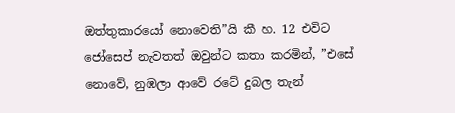ඔත්තුකාරයෝ නොවෙති”යි කී හ. 12 එවිට ජෝසෙප් නැවතත් ඔවුන්ට කතා කරමින්, ”එසේ නොවේ, නුඹලා ආවේ රටේ දුබල තැන්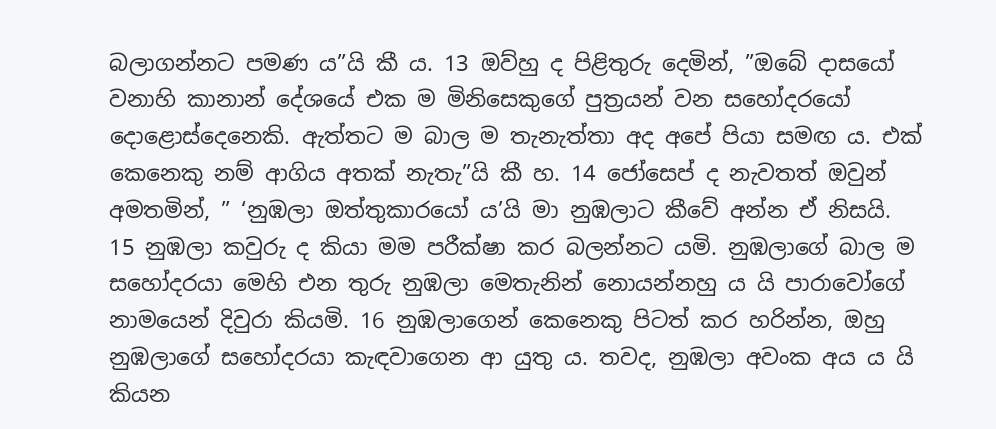බලාගන්නට පමණ ය”යි කී ය. 13 ඔව්හු ද පිළිතුරු දෙමින්, ”ඔබේ දාසයෝ වනාහි කානාන් දේශයේ එක ම මිනිසෙකුගේ පුත්‍රයන් වන සහෝදරයෝ දොළොස්දෙනෙකි. ඇත්තට ම බාල ම තැනැත්තා අද අපේ පියා සමඟ ය. එක් කෙනෙකු නම් ආගිය අතක් නැතැ”යි කී හ. 14 ජෝසෙප් ද නැවතත් ඔවුන් අමතමින්, ” ‘නුඹලා ඔත්තුකාරයෝ ය’යි මා නුඹලාට කීවේ අන්න ඒ නිසයි. 15 නුඹලා කවුරු ද කියා මම පරීක්ෂා කර බලන්නට යමි. නුඹලාගේ බාල ම සහෝදරයා මෙහි එන තුරු නුඹලා මෙතැනින් නොයන්නහු ය යි පාරාවෝගේ නාමයෙන් දිවුරා කියමි. 16 නුඹලාගෙන් කෙනෙකු පිටත් කර හරින්න, ඔහු නුඹලාගේ සහෝදරයා කැඳවාගෙන ආ යුතු ය. තවද, නුඹලා අවංක අය ය යි කියන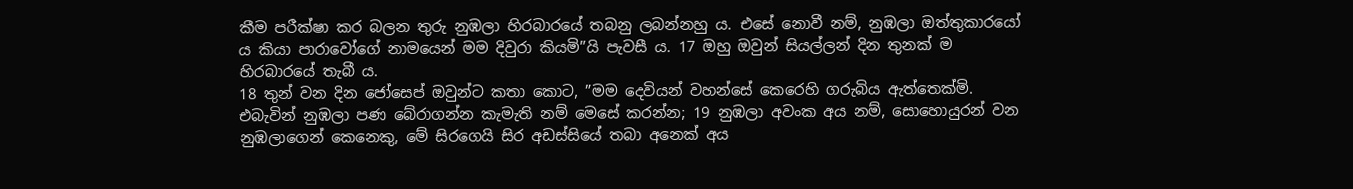කීම පරීක්ෂා කර බලන තුරු නුඹලා හිරබාරයේ තබනු ලබන්නහු ය. එසේ නොවී නම්, නුඹලා ඔත්තුකාරයෝ ය කියා පාරාවෝගේ නාමයෙන් මම දිවුරා කියමි”යි පැවසී ය. 17 ඔහු ඔවුන් සියල්ලන් දින තුනක් ම හිරබාරයේ තැබී ය.
18 තුන් වන දින ජෝසෙප් ඔවුන්ට කතා කොට, ”මම දෙවියන් වහන්සේ කෙරෙහි ගරුබිය ඇත්තෙක්මි. එබැවින් නුඹලා පණ බේරාගන්න කැමැති නම් මෙසේ කරන්න; 19 නුඹලා අවංක අය නම්, සොහොයුරන් වන නුඹලාගෙන් කෙනෙකු, මේ සිරගෙයි සිර අඩස්සියේ තබා අනෙක් අය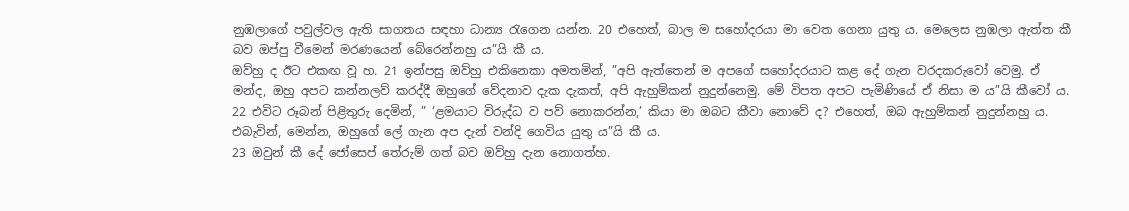නුඹලාගේ පවුල්වල ඇති සාගතය සඳහා ධාන්‍ය රැගෙන යන්න. 20 එහෙත්, බාල ම සහෝදරයා මා වෙත ගෙනා යුතු ය. මෙලෙස නුඹලා ඇත්ත කී බව ඔප්පු වීමෙන් මරණයෙන් බේරෙන්නහු ය”යි කී ය.
ඔව්හු ද ඊට එකඟ වූ හ. 21 ඉන්පසු ඔව්හු එකිනෙකා අමතමින්, ”අපි ඇත්තෙන් ම අපගේ සහෝදරයාට කළ දේ ගැන වරදකරුවෝ වෙමු. ඒ මන්ද, ඔහු අපට කන්නලව් කරද්දී ඔහුගේ වේදනාව දැක දැකත්, අපි ඇහුම්කන් නුදුන්නෙමු. මේ විපත අපට පැමිණියේ ඒ නිසා ම ය”යි කීවෝ ය.
22 එවිට රූබන් පිළිතුරු දෙමින්, ” ‘ළමයාට විරුද්ධ ව පව් නොකරන්න,’ කියා මා ඔබට කීවා නොවේ ද? එහෙත්, ඔබ ඇහුම්කන් නුදුන්නහු ය. එබැවින්, මෙන්න, ඔහුගේ ලේ ගැන අප දැන් වන්දි ගෙවිය යුතු ය”යි කී ය.
23 ඔවුන් කී දේ ජෝසෙප් තේරුම් ගත් බව ඔව්හු දැන නොගත්හ.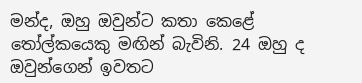මන්ද, ඔහු ඔවුන්ට කතා කෙළේ තෝල්කයෙකු මඟින් බැවිනි. 24 ඔහු ද ඔවුන්ගෙන් ඉවතට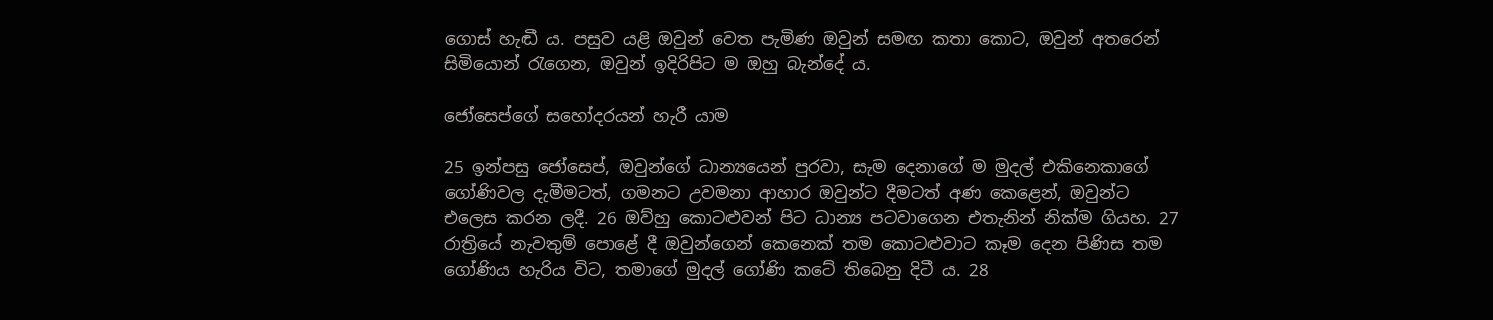ගොස් හැඬී ය. පසුව යළි ඔවුන් වෙත පැමිණ ඔවුන් සමඟ කතා කොට, ඔවුන් අතරෙන් සිමියොන් රැගෙන, ඔවුන් ඉදිරිපිට ම ඔහු බැන්දේ ය.

ජෝසෙප්ගේ සහෝදරයන් හැරී යාම

25 ඉන්පසු ජෝසෙප්, ඔවුන්ගේ ධාන්‍යයෙන් පුරවා, සැම දෙනාගේ ම මුදල් එකිනෙකාගේ ගෝණිවල දැමීමටත්, ගමනට උවමනා ආහාර ඔවුන්ට දීමටත් අණ කෙළෙන්, ඔවුන්ට එලෙස කරන ලදී. 26 ඔව්හු කොටළුවන් පිට ධාන්‍ය පටවාගෙන එතැනින් නික්ම ගියහ. 27 රාත්‍රියේ නැවතුම් පොළේ දී ඔවුන්ගෙන් කෙනෙක් තම කොටළුවාට කෑම දෙන පිණිස තම ගෝණිය හැරිය විට, තමාගේ මුදල් ගෝණි කටේ තිබෙනු දිටී ය. 28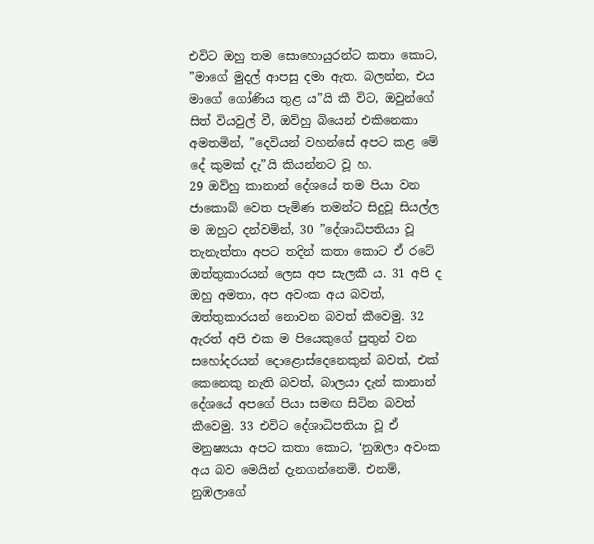එවිට ඔහු තම සොහොයුරන්ට කතා කොට, ”මාගේ මුදල් ආපසු දමා ඇත. බලන්න, එය මාගේ ගෝණිය තුළ ය”යි කී විට, ඔවුන්ගේ සිත් වියවුල් වී, ඔව්හු බියෙන් එකිනෙකා අමතමින්, ”දෙවියන් වහන්සේ අපට කළ මේ දේ කුමක් දැ”යි කියන්නට වූ හ.
29 ඔව්හු කානාන් දේශයේ තම පියා වන ජාකොබ් වෙත පැමිණ තමන්ට සිදුවූ සියල්ල ම ඔහුට දන්වමින්, 30 ”දේශාධිපතියා වූ තැනැත්තා අපට තදින් කතා කොට ඒ රටේ ඔත්තුකාරයන් ලෙස අප සැලකී ය. 31 අපි ද ඔහු අමතා, අප අවංක අය බවත්, ඔත්තුකාරයන් නොවන බවත් කීවෙමු. 32 ඇරත් අපි එක ම පියෙකුගේ පුතුන් වන සහෝදරයන් දොළොස්දෙනෙකුන් බවත්, එක් කෙනෙකු නැති බවත්, බාලයා දැන් කානාන් දේශයේ අපගේ පියා සමඟ සිටින බවත් කීවෙමු. 33 එවිට දේශාධිපතියා වූ ඒ මනුෂ්‍යයා අපට කතා කොට, ‘නුඹලා අවංක අය බව මෙයින් දැනගන්නෙමි. එනම්, නුඹලාගේ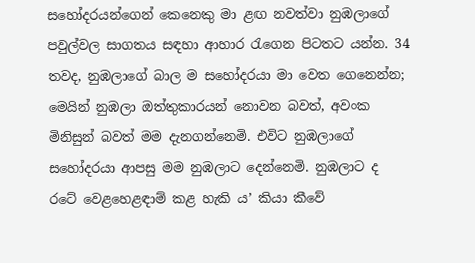සහෝදරයන්ගෙන් කෙනෙකු මා ළඟ නවත්වා නුඹලාගේ පවුල්වල සාගතය සඳහා ආහාර රැගෙන පිටතට යන්න. 34 තවද, නුඹලාගේ බාල ම සහෝදරයා මා වෙත ගෙනෙන්න; මෙයින් නුඹලා ඔත්තුකාරයන් නොවන බවත්, අවංක මිනිසුන් බවත් මම දැනගන්නෙමි. එවිට නුඹලාගේ සහෝදරයා ආපසු මම නුඹලාට දෙන්නෙමි. නුඹලාට ද රටේ වෙළහෙළඳාම් කළ හැකි ය’ කියා කීවේ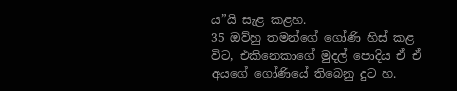ය”යි සැළ කළහ.
35 ඔව්හු තමන්ගේ ගෝණි හිස් කළ විට, එකිනෙකාගේ මුදල් පොදිය ඒ ඒ අයගේ ගෝණියේ තිබෙනු දුට හ.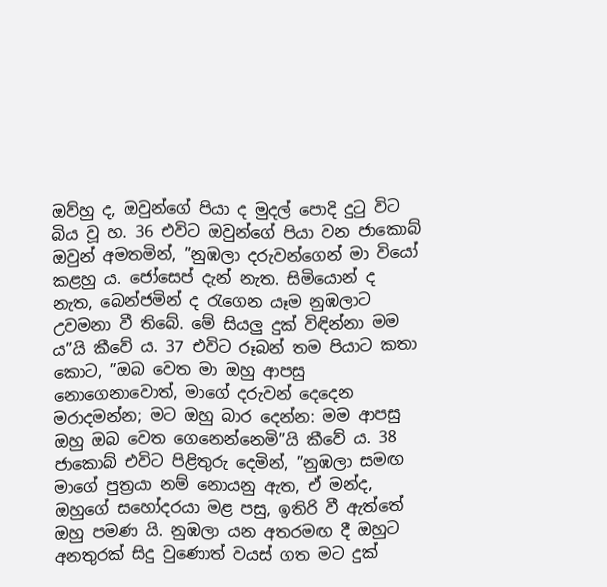ඔව්හු ද, ඔවුන්ගේ පියා ද මුදල් පොදි දුටු විට බිය වූ හ. 36 එවිට ඔවුන්ගේ පියා වන ජාකොබ් ඔවුන් අමතමින්, ”නුඹලා දරුවන්ගෙන් මා වියෝ කළහු ය. ජෝසෙප් දැන් නැත. සිමියොන් ද නැත, බෙන්ජමින් ද රැගෙන යෑම නුඹලාට උවමනා වී තිබේ. මේ සියලු දුක් විඳින්නා මම ය”යි කීවේ ය. 37 එවිට රූබන් තම පියාට කතා කොට, ”ඔබ වෙත මා ඔහු ආපසු නොගෙනාවොත්, මාගේ දරුවන් දෙදෙන මරාදමන්න; මට ඔහු බාර දෙන්න: මම ආපසු ඔහු ඔබ වෙත ගෙනෙන්නෙමි”යි කීවේ ය. 38 ජාකොබ් එවිට පිළිතුරු දෙමින්, ”නුඹලා සමඟ මාගේ පුත්‍රයා නම් නොයනු ඇත, ඒ මන්ද, ඔහුගේ සහෝදරයා මළ පසු, ඉතිරි වී ඇත්තේ ඔහු පමණ යි. නුඹලා යන අතරමඟ දී ඔහුට අනතුරක් සිදු වුණොත් වයස් ගත මට දුක්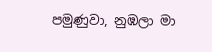පමුණුවා, නුඹලා මා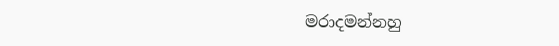මරාදමන්නහු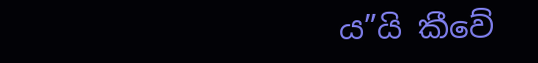ය”යි කීවේ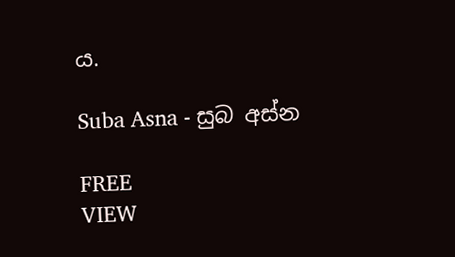ය.

Suba Asna - සුබ අස්න

FREE
VIEW